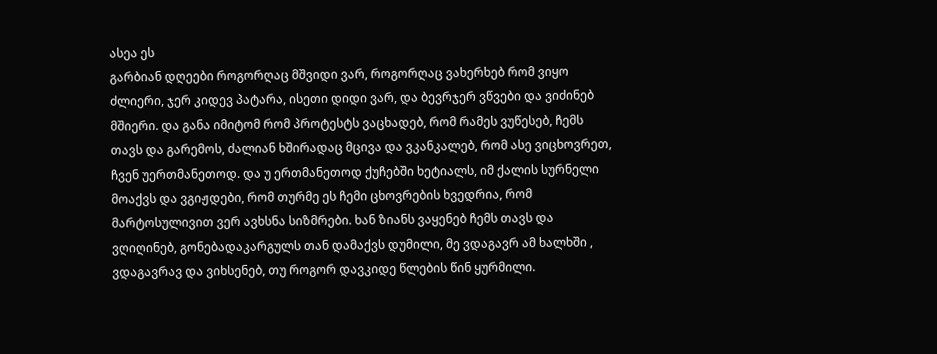ასეა ეს
გარბიან დღეები როგორღაც მშვიდი ვარ, როგორღაც ვახერხებ რომ ვიყო ძლიერი, ჯერ კიდევ პატარა, ისეთი დიდი ვარ, და ბევრჯერ ვწვები და ვიძინებ მშიერი. და განა იმიტომ რომ პროტესტს ვაცხადებ, რომ რამეს ვუწესებ, ჩემს თავს და გარემოს, ძალიან ხშირადაც მცივა და ვკანკალებ, რომ ასე ვიცხოვრეთ, ჩვენ უერთმანეთოდ. და უ ერთმანეთოდ ქუჩებში ხეტიალს, იმ ქალის სურნელი მოაქვს და ვგიჟდები, რომ თურმე ეს ჩემი ცხოვრების ხვედრია, რომ მარტოსულივით ვერ ავხსნა სიზმრები. ხან ზიანს ვაყენებ ჩემს თავს და ვღიღინებ, გონებადაკარგულს თან დამაქვს დუმილი, მე ვდაგავრ ამ ხალხში , ვდაგავრავ და ვიხსენებ, თუ როგორ დავკიდე წლების წინ ყურმილი.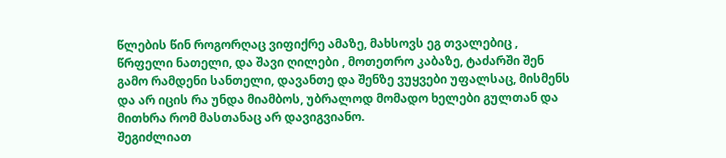წლების წინ როგორღაც ვიფიქრე ამაზე, მახსოვს ეგ თვალებიც , წრფელი ნათელი, და შავი ღილები , მოთეთრო კაბაზე, ტაძარში შენ გამო რამდენი სანთელი, დავანთე და შენზე ვუყვები უფალსაც, მისმენს და არ იცის რა უნდა მიამბოს, უბრალოდ მომადო ხელები გულთან და მითხრა რომ მასთანაც არ დავიგვიანო.
შეგიძლიათ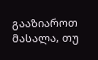გააზიაროთ მასალა, თუ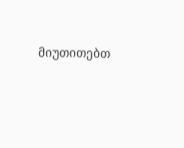მიუთითებთ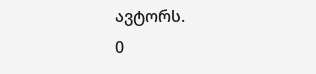ავტორს.
0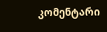კომენტარი